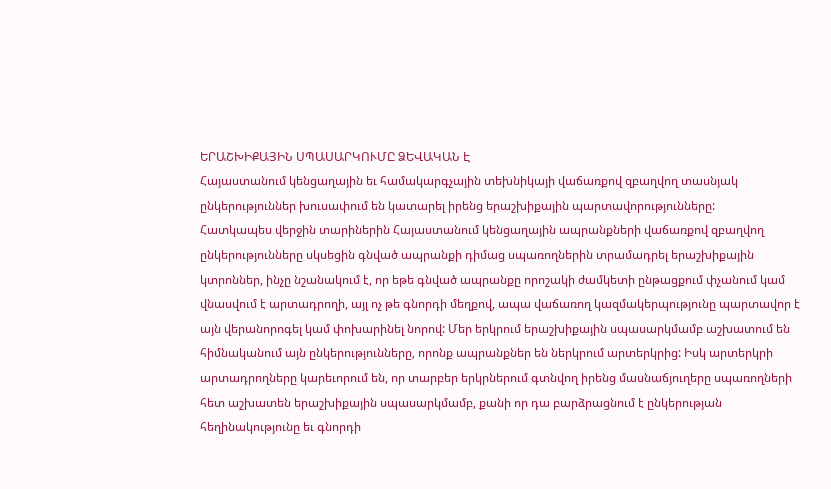ԵՐԱՇԽԻՔԱՅԻՆ ՍՊԱՍԱՐԿՈՒՄԸ ՁԵՎԱԿԱՆ Է
Հայաստանում կենցաղային եւ համակարգչային տեխնիկայի վաճառքով զբաղվող տասնյակ ընկերություններ խուսափում են կատարել իրենց երաշխիքային պարտավորությունները:
Հատկապես վերջին տարիներին Հայաստանում կենցաղային ապրանքների վաճառքով զբաղվող ընկերությունները սկսեցին գնված ապրանքի դիմաց սպառողներին տրամադրել երաշխիքային կտրոններ, ինչը նշանակում է, որ եթե գնված ապրանքը որոշակի ժամկետի ընթացքում փչանում կամ վնասվում է արտադրողի, այլ ոչ թե գնորդի մեղքով, ապա վաճառող կազմակերպությունը պարտավոր է այն վերանորոգել կամ փոխարինել նորով: Մեր երկրում երաշխիքային սպասարկմամբ աշխատում են հիմնականում այն ընկերությունները, որոնք ապրանքներ են ներկրում արտերկրից: Իսկ արտերկրի արտադրողները կարեւորում են, որ տարբեր երկրներում գտնվող իրենց մասնաճյուղերը սպառողների հետ աշխատեն երաշխիքային սպասարկմամբ, քանի որ դա բարձրացնում է ընկերության հեղինակությունը եւ գնորդի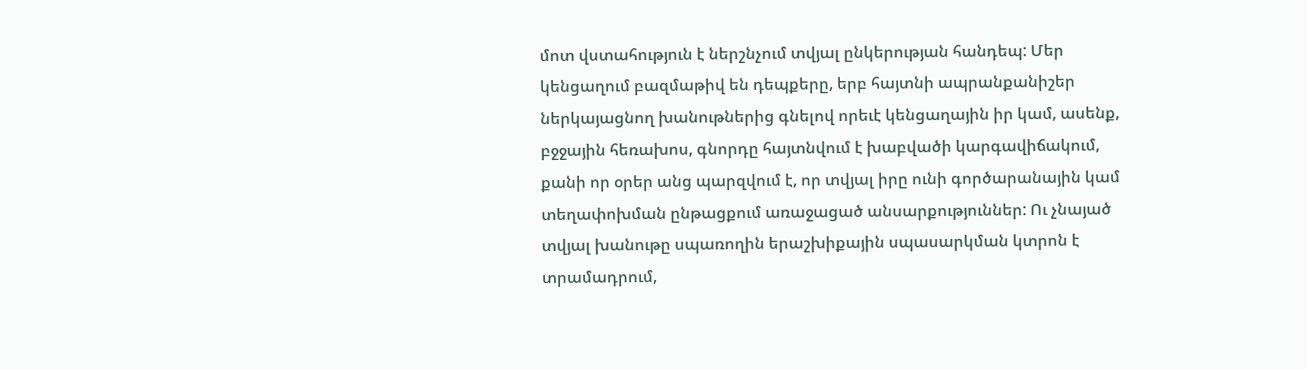մոտ վստահություն է ներշնչում տվյալ ընկերության հանդեպ: Մեր կենցաղում բազմաթիվ են դեպքերը, երբ հայտնի ապրանքանիշեր ներկայացնող խանութներից գնելով որեւէ կենցաղային իր կամ, ասենք, բջջային հեռախոս, գնորդը հայտնվում է խաբվածի կարգավիճակում, քանի որ օրեր անց պարզվում է, որ տվյալ իրը ունի գործարանային կամ տեղափոխման ընթացքում առաջացած անսարքություններ: Ու չնայած տվյալ խանութը սպառողին երաշխիքային սպասարկման կտրոն է տրամադրում,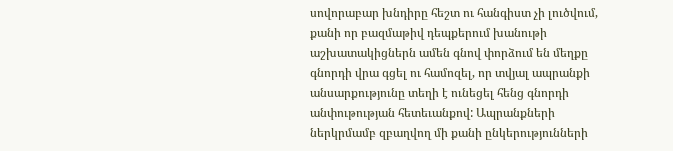սովորաբար խնդիրը հեշտ ու հանգիստ չի լուծվում, քանի որ բազմաթիվ դեպքերում խանութի աշխատակիցներն ամեն գնով փորձում են մեղքը գնորդի վրա գցել ու համոզել, որ տվյալ ապրանքի անսարքությունը տեղի է ունեցել հենց գնորդի անփութության հետեւանքով: Ապրանքների ներկրմամբ զբաղվող մի քանի ընկերությունների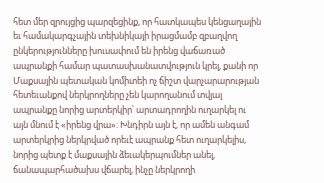հետ մեր զրույցից պարզեցինք, որ հատկապես կենցաղային եւ համակարգչային տեխնիկայի իրացմամբ զբաղվող ընկերությունները խուսափում են իրենց վաճառած ապրանքի համար պատասխանատվություն կրել, քանի որ Մաքսային պետական կոմիտեի ոչ ճիշտ վարչարարության հետեւանքով ներկրողները չեն կարողանում տվյալ ապրանքը նորից արտերկիր՝ արտադրողին ուղարկել ու այն մնում է «իրենց վրա»: Խնդիրն այն է, որ ամեն անգամ արտերկրից ներկրված որեւէ ապրանք հետ ուղարկելիս, նորից պետք է մաքսային ձեւակերպումներ անել, ճանապարհածախս վճարել, ինչը ներկրողի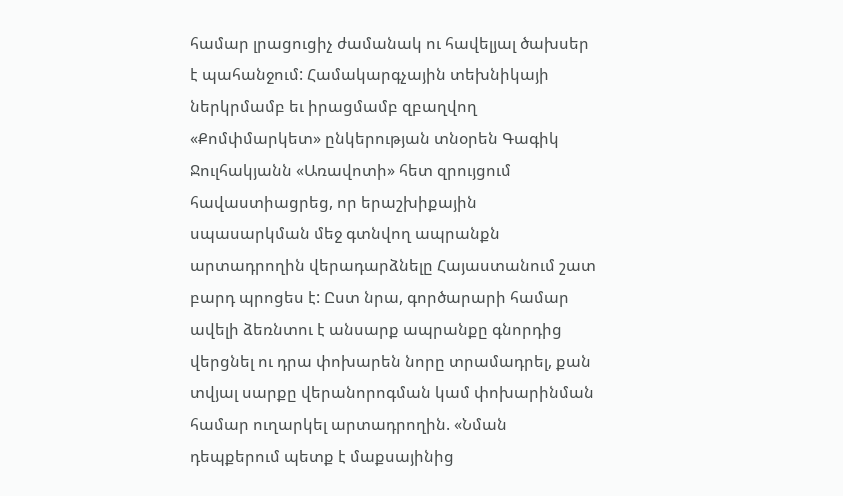համար լրացուցիչ ժամանակ ու հավելյալ ծախսեր է պահանջում: Համակարգչային տեխնիկայի ներկրմամբ եւ իրացմամբ զբաղվող «Քոմփմարկետ» ընկերության տնօրեն Գագիկ Ջուլհակյանն «Առավոտի» հետ զրույցում հավաստիացրեց, որ երաշխիքային սպասարկման մեջ գտնվող ապրանքն արտադրողին վերադարձնելը Հայաստանում շատ բարդ պրոցես է: Ըստ նրա, գործարարի համար ավելի ձեռնտու է անսարք ապրանքը գնորդից վերցնել ու դրա փոխարեն նորը տրամադրել, քան տվյալ սարքը վերանորոգման կամ փոխարինման համար ուղարկել արտադրողին. «Նման դեպքերում պետք է մաքսայինից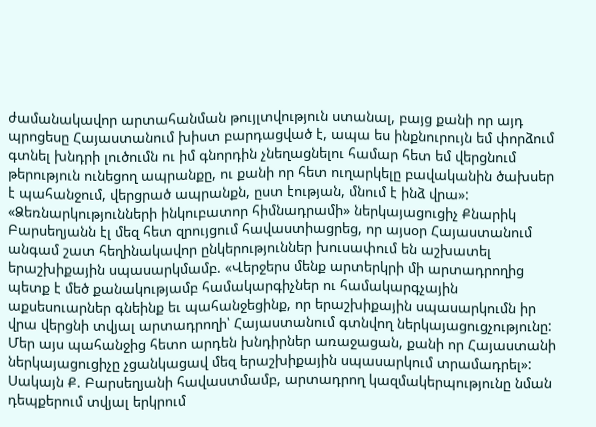ժամանակավոր արտահանման թույլտվություն ստանալ, բայց քանի որ այդ պրոցեսը Հայաստանում խիստ բարդացված է, ապա ես ինքնուրույն եմ փորձում գտնել խնդրի լուծումն ու իմ գնորդին չնեղացնելու համար հետ եմ վերցնում թերություն ունեցող ապրանքը, ու քանի որ հետ ուղարկելը բավականին ծախսեր է պահանջում, վերցրած ապրանքն, ըստ էության, մնում է ինձ վրա»: «Ձեռնարկությունների ինկուբատոր հիմնադրամի» ներկայացուցիչ Քնարիկ Բարսեղյանն էլ մեզ հետ զրույցում հավաստիացրեց, որ այսօր Հայաստանում անգամ շատ հեղինակավոր ընկերություններ խուսափում են աշխատել երաշխիքային սպասարկմամբ. «Վերջերս մենք արտերկրի մի արտադրողից պետք է մեծ քանակությամբ համակարգիչներ ու համակարգչային աքսեսուարներ գնեինք եւ պահանջեցինք, որ երաշխիքային սպասարկումն իր վրա վերցնի տվյալ արտադրողի՝ Հայաստանում գտնվող ներկայացուցչությունը: Մեր այս պահանջից հետո արդեն խնդիրներ առաջացան, քանի որ Հայաստանի ներկայացուցիչը չցանկացավ մեզ երաշխիքային սպասարկում տրամադրել»: Սակայն Ք. Բարսեղյանի հավաստմամբ, արտադրող կազմակերպությունը նման դեպքերում տվյալ երկրում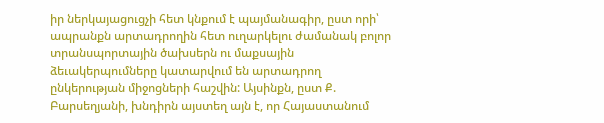իր ներկայացուցչի հետ կնքում է պայմանագիր, ըստ որի՝ ապրանքն արտադրողին հետ ուղարկելու ժամանակ բոլոր տրանսպորտային ծախսերն ու մաքսային ձեւակերպումները կատարվում են արտադրող ընկերության միջոցների հաշվին: Այսինքն, ըստ Ք. Բարսեղյանի, խնդիրն այստեղ այն է, որ Հայաստանում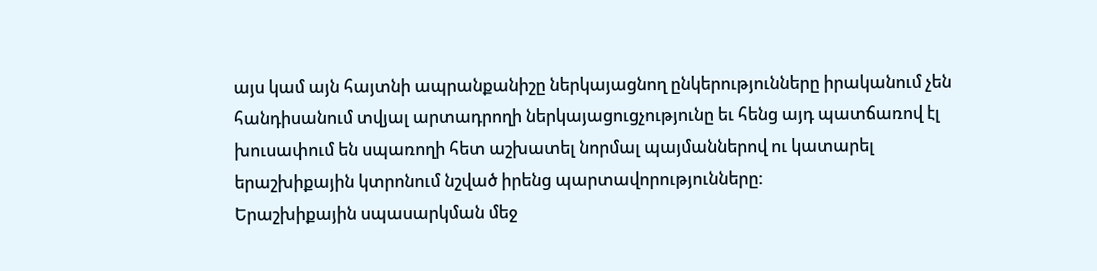այս կամ այն հայտնի ապրանքանիշը ներկայացնող ընկերությունները իրականում չեն հանդիսանում տվյալ արտադրողի ներկայացուցչությունը եւ հենց այդ պատճառով էլ խուսափում են սպառողի հետ աշխատել նորմալ պայմաններով ու կատարել երաշխիքային կտրոնում նշված իրենց պարտավորությունները:
Երաշխիքային սպասարկման մեջ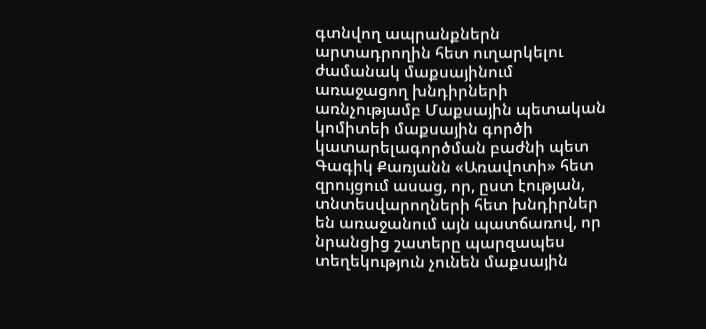գտնվող ապրանքներն արտադրողին հետ ուղարկելու ժամանակ մաքսայինում առաջացող խնդիրների առնչությամբ Մաքսային պետական կոմիտեի մաքսային գործի կատարելագործման բաժնի պետ Գագիկ Քառյանն «Առավոտի» հետ զրույցում ասաց, որ, ըստ էության, տնտեսվարողների հետ խնդիրներ են առաջանում այն պատճառով, որ նրանցից շատերը պարզապես տեղեկություն չունեն մաքսային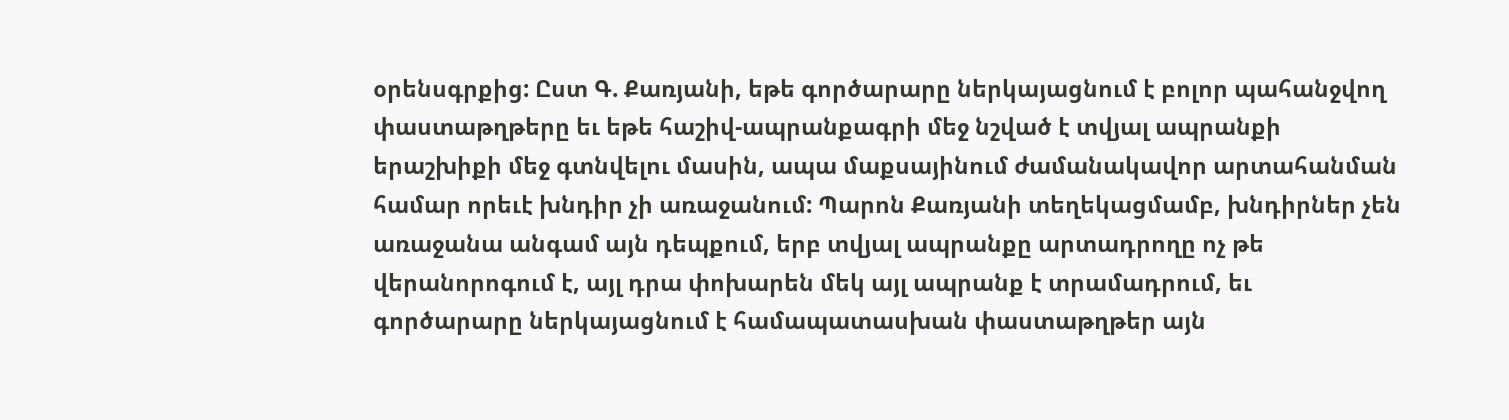օրենսգրքից: Ըստ Գ. Քառյանի, եթե գործարարը ներկայացնում է բոլոր պահանջվող փաստաթղթերը եւ եթե հաշիվ-ապրանքագրի մեջ նշված է տվյալ ապրանքի երաշխիքի մեջ գտնվելու մասին, ապա մաքսայինում ժամանակավոր արտահանման համար որեւէ խնդիր չի առաջանում: Պարոն Քառյանի տեղեկացմամբ, խնդիրներ չեն առաջանա անգամ այն դեպքում, երբ տվյալ ապրանքը արտադրողը ոչ թե վերանորոգում է, այլ դրա փոխարեն մեկ այլ ապրանք է տրամադրում, եւ գործարարը ներկայացնում է համապատասխան փաստաթղթեր այն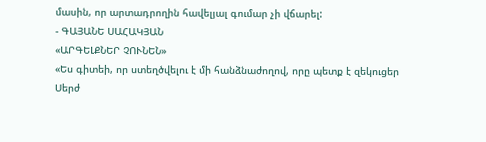մասին, որ արտադրողին հավելյալ գումար չի վճարել:
- ԳԱՅԱՆԵ ՍԱՀԱԿՅԱՆ
«ԱՐԳԵԼՔՆԵՐ ՉՈՒՆԵՆ»
«Ես գիտեի, որ ստեղծվելու է մի հանձնաժողով, որը պետք է զեկուցեր Սերժ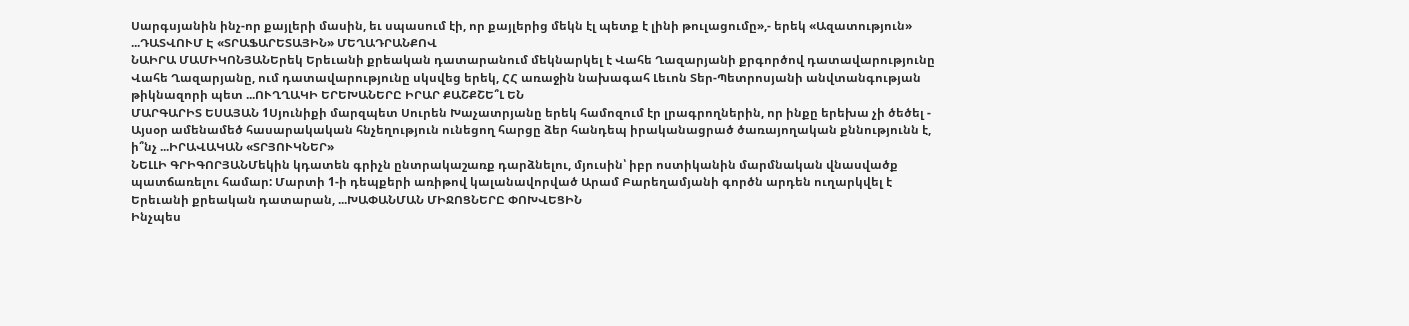Սարգսյանին ինչ-որ քայլերի մասին, եւ սպասում էի, որ քայլերից մեկն էլ պետք է լինի թուլացումը»,- երեկ «Ազատություն» ...ԴԱՏՎՈՒՄ Է «ՏՐԱՖԱՐԵՏԱՅԻՆ» ՄԵՂԱԴՐԱՆՔՈՎ
ՆԱԻՐԱ ՄԱՄԻԿՈՆՅԱՆԵրեկ Երեւանի քրեական դատարանում մեկնարկել է Վահե Ղազարյանի քրգործով դատավարությունը Վահե Ղազարյանը, ում դատավարությունը սկսվեց երեկ, ՀՀ առաջին նախագահ Լեւոն Տեր-Պետրոսյանի անվտանգության թիկնազորի պետ ...ՈՒՂՂԱԿԻ ԵՐԵԽԱՆԵՐԸ ԻՐԱՐ ՔԱՇՔՇԵ՞Լ ԵՆ
ՄԱՐԳԱՐԻՏ ԵՍԱՅԱՆ 1Սյունիքի մարզպետ Սուրեն Խաչատրյանը երեկ համոզում էր լրագրողներին, որ ինքը երեխա չի ծեծել - Այսօր ամենամեծ հասարակական հնչեղություն ունեցող հարցը ձեր հանդեպ իրականացրած ծառայողական քննությունն է, ի՞նչ ...ԻՐԱՎԱԿԱՆ «ՏՐՅՈՒԿՆԵՐ»
ՆԵԼԼԻ ԳՐԻԳՈՐՅԱՆՄեկին կդատեն գրիչն ընտրակաշառք դարձնելու, մյուսին՝ իբր ոստիկանին մարմնական վնասվածք պատճառելու համար: Մարտի 1-ի դեպքերի առիթով կալանավորված Արամ Բարեղամյանի գործն արդեն ուղարկվել է Երեւանի քրեական դատարան, ...ԽԱՓԱՆՄԱՆ ՄԻՋՈՑՆԵՐԸ ՓՈԽՎԵՑԻՆ
Ինչպես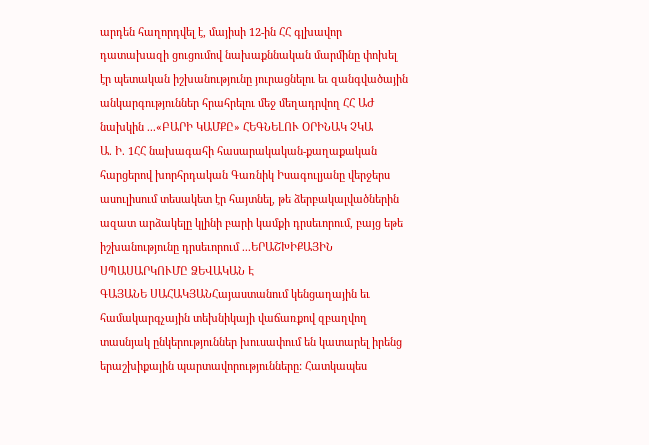արդեն հաղորդվել է, մայիսի 12-ին ՀՀ գլխավոր դատախազի ցուցումով նախաքննական մարմինը փոխել էր պետական իշխանությունը յուրացնելու եւ զանգվածային անկարգություններ հրահրելու մեջ մեղադրվող ՀՀ ԱԺ նախկին ...«ԲԱՐԻ ԿԱՄՔԸ» ՀԵԳՆԵԼՈՒ ՕՐԻՆԱԿ ՉԿԱ
Ա. Ի. 1ՀՀ նախագահի հասարակական-քաղաքական հարցերով խորհրդական Գառնիկ Իսագուլյանը վերջերս ասուլիսում տեսակետ էր հայտնել, թե ձերբակալվածներին ազատ արձակելը կլինի բարի կամքի դրսեւորում, բայց եթե իշխանությունը դրսեւորում ...ԵՐԱՇԽԻՔԱՅԻՆ ՍՊԱՍԱՐԿՈՒՄԸ ՁԵՎԱԿԱՆ Է
ԳԱՅԱՆԵ ՍԱՀԱԿՅԱՆՀայաստանում կենցաղային եւ համակարգչային տեխնիկայի վաճառքով զբաղվող տասնյակ ընկերություններ խուսափում են կատարել իրենց երաշխիքային պարտավորությունները: Հատկապես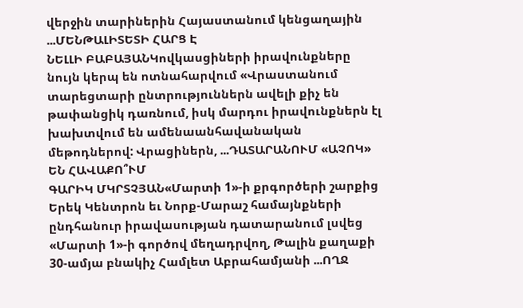վերջին տարիներին Հայաստանում կենցաղային ...ՄԵՆԹԱԼԻՏԵՏԻ ՀԱՐՑ Է
ՆԵԼԼԻ ԲԱԲԱՅԱՆԿովկասցիների իրավունքները նույն կերպ են ոտնահարվում «Վրաստանում տարեցտարի ընտրություններն ավելի քիչ են թափանցիկ դառնում, իսկ մարդու իրավունքներն էլ խախտվում են ամենաանհավանական մեթոդներով: Վրացիներն, ...ԴԱՏԱՐԱՆՈՒՄ «ԱՉՈԿ» ԵՆ ՀԱՎԱՔՈ՞ՒՄ
ԳԱՐԻԿ ՄԿՐՏՉՅԱՆ«Մարտի 1»-ի քրգործերի շարքից Երեկ Կենտրոն եւ Նորք-Մարաշ համայնքների ընդհանուր իրավասության դատարանում լսվեց «Մարտի 1»-ի գործով մեղադրվող, Թալին քաղաքի 30-ամյա բնակիչ Համլետ Աբրահամյանի ...ՈՂՋ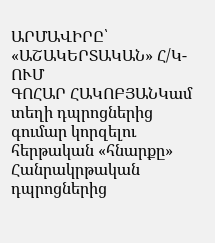ԱՐՄԱՎԻՐԸ՝ «ԱՇԱԿԵՐՏԱԿԱՆ» Հ/Կ-ՈՒՄ
ԳՈՀԱՐ ՀԱԿՈԲՅԱՆԿամ տեղի դպրոցներից գումար կորզելու հերթական «հնարքը» Հանրակրթական դպրոցներից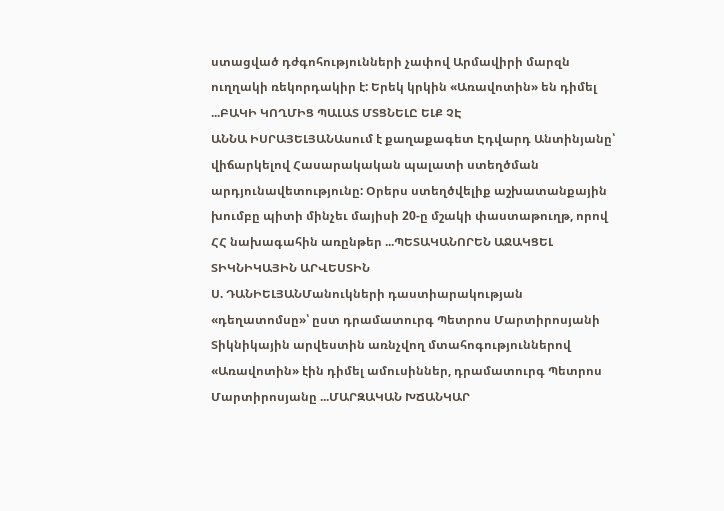ստացված դժգոհությունների չափով Արմավիրի մարզն ուղղակի ռեկորդակիր է: Երեկ կրկին «Առավոտին» են դիմել ...ԲԱԿԻ ԿՈՂՄԻՑ ՊԱԼԱՏ ՄՏՑՆԵԼԸ ԵԼՔ ՉԷ
ԱՆՆԱ ԻՍՐԱՅԵԼՅԱՆԱսում է քաղաքագետ Էդվարդ Անտինյանը՝ վիճարկելով Հասարակական պալատի ստեղծման արդյունավետությունը: Օրերս ստեղծվելիք աշխատանքային խումբը պիտի մինչեւ մայիսի 20-ը մշակի փաստաթուղթ, որով ՀՀ նախագահին առընթեր ...ՊԵՏԱԿԱՆՈՐԵՆ ԱՋԱԿՑԵԼ ՏԻԿՆԻԿԱՅԻՆ ԱՐՎԵՍՏԻՆ
Ս. ԴԱՆԻԵԼՅԱՆՄանուկների դաստիարակության «դեղատոմսը»՝ ըստ դրամատուրգ Պետրոս Մարտիրոսյանի Տիկնիկային արվեստին առնչվող մտահոգություններով «Առավոտին» էին դիմել ամուսիններ, դրամատուրգ Պետրոս Մարտիրոսյանը ...ՄԱՐԶԱԿԱՆ ԽՃԱՆԿԱՐ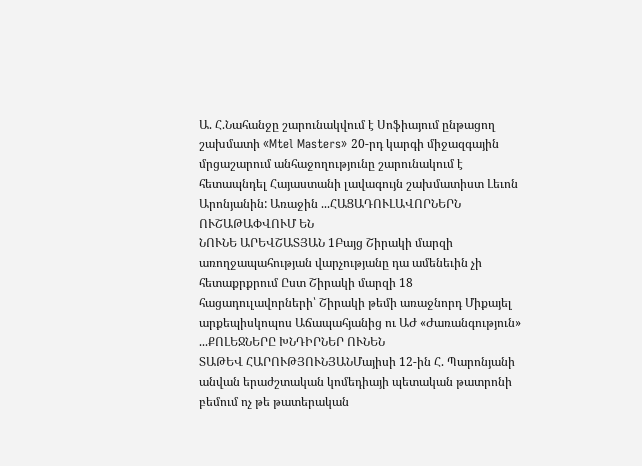Ա. Հ.Նահանջը շարունակվում է Սոֆիայում ընթացող շախմատի «Mtel Masters» 20-րդ կարգի միջազգային մրցաշարում անհաջողությունը շարունակում է հետապնդել Հայաստանի լավագույն շախմատիստ Լեւոն Արոնյանին: Առաջին ...ՀԱՑԱԴՈՒԼԱՎՈՐՆԵՐՆ ՈՒՇԱԹԱՓՎՈՒՄ ԵՆ
ՆՈՒՆԵ ԱՐԵՎՇԱՏՅԱՆ 1Բայց Շիրակի մարզի առողջապահության վարչությանը դա ամենեւին չի հետաքրքրում Ըստ Շիրակի մարզի 18 հացադուլավորների՝ Շիրակի թեմի առաջնորդ Միքայել արքեպիսկոպոս Աճապահյանից ու ԱԺ «Ժառանգություն» ...ՔՈԼԵՋՆԵՐԸ ԽՆԴԻՐՆԵՐ ՈՒՆԵՆ
ՏԱԹԵՎ ՀԱՐՈՒԹՅՈՒՆՅԱՆՄայիսի 12-ին Հ. Պարոնյանի անվան երաժշտական կոմեդիայի պետական թատրոնի բեմում ոչ թե թատերական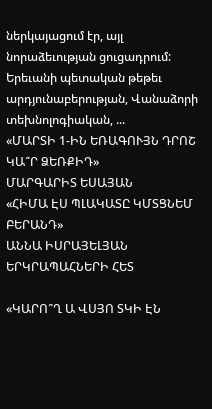ներկայացում էր, այլ նորաձեւության ցուցադրում: Երեւանի պետական թեթեւ արդյունաբերության, Վանաձորի տեխնոլոգիական, ...
«ՄԱՐՏԻ 1-ԻՆ ԵՌԱԳՈՒՅՆ ԴՐՈՇ ԿԱ՞Ր ՁԵՌՔԻԴ»
ՄԱՐԳԱՐԻՏ ԵՍԱՅԱՆ
«ՀԻՄԱ ԷՍ ՊԼԱԿԱՏԸ ԿՄՏՑՆԵՄ ԲԵՐԱՆԴ»
ԱՆՆԱ ԻՍՐԱՅԵԼՅԱՆ
ԵՐԿՐԱՊԱՀՆԵՐԻ ՀԵՏ

«ԿԱՐՈ՞Ղ Ա ՎՍՅՈ ՏԿԻ ԷՆ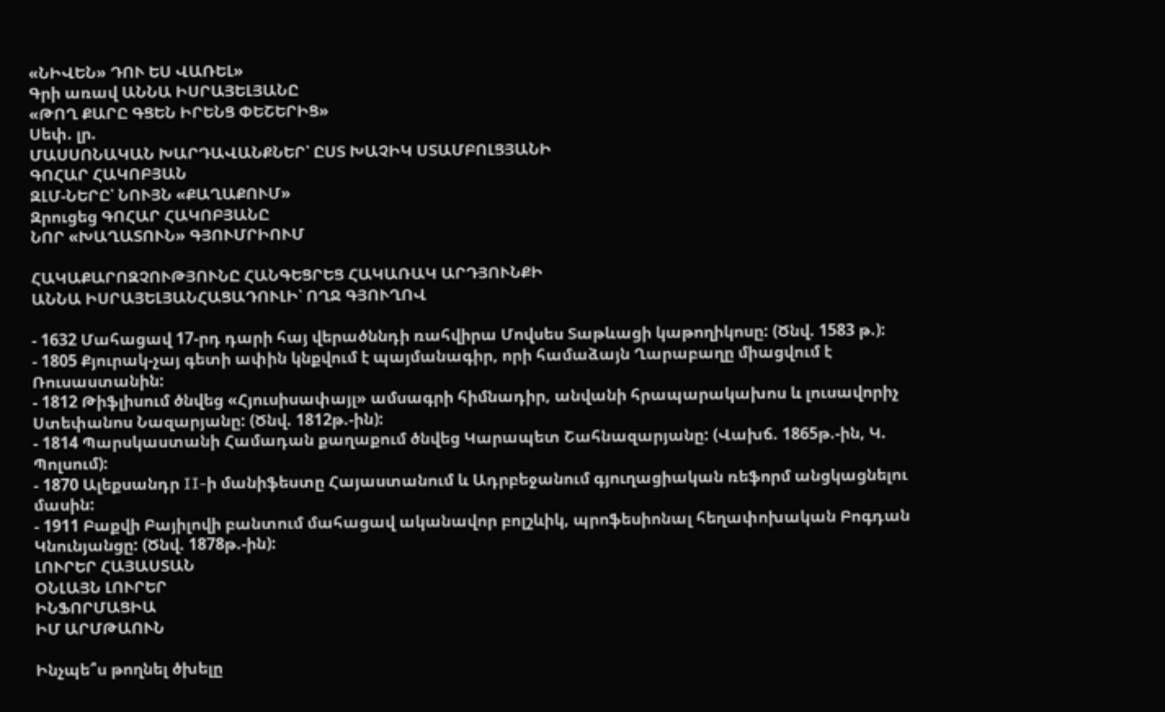«ՆԻՎԵՆ» ԴՈՒ ԵՍ ՎԱՌԵԼ»
Գրի առավ ԱՆՆԱ ԻՍՐԱՅԵԼՅԱՆԸ
«ԹՈՂ ՔԱՐԸ ԳՑԵՆ ԻՐԵՆՑ ՓԵՇԵՐԻՑ»
Սեփ. լր.
ՄԱՍՍՈՆԱԿԱՆ ԽԱՐԴԱՎԱՆՔՆԵՐ՝ ԸՍՏ ԽԱՉԻԿ ՍՏԱՄԲՈԼՑՅԱՆԻ
ԳՈՀԱՐ ՀԱԿՈԲՅԱՆ
ԶԼՄ-ՆԵՐԸ՝ ՆՈՒՅՆ «ՔԱՂԱՔՈՒՄ»
Զրուցեց ԳՈՀԱՐ ՀԱԿՈԲՅԱՆԸ
ՆՈՐ «ԽԱՂԱՏՈՒՆ» ԳՅՈՒՄՐԻՈՒՄ

ՀԱԿԱՔԱՐՈԶՉՈՒԹՅՈՒՆԸ ՀԱՆԳԵՑՐԵՑ ՀԱԿԱՌԱԿ ԱՐԴՅՈՒՆՔԻ
ԱՆՆԱ ԻՍՐԱՅԵԼՅԱՆՀԱՑԱԴՈՒԼԻ՝ ՈՂՋ ԳՅՈՒՂՈՎ

- 1632 Մահացավ 17-րդ դարի հայ վերածննդի ռահվիրա Մովսես Տաթևացի կաթողիկոսը: (Ծնվ. 1583 թ.):
- 1805 Քյուրակ-չայ գետի ափին կնքվում է պայմանագիր, որի համաձայն Ղարաբաղը միացվում է Ռուսաստանին:
- 1812 Թիֆլիսում ծնվեց «Հյուսիսափայլ» ամսագրի հիմնադիր, անվանի հրապարակախոս և լուսավորիչ Ստեփանոս Նազարյանը: (Ծնվ. 1812թ.-ին):
- 1814 Պարսկաստանի Համադան քաղաքում ծնվեց Կարապետ Շահնազարյանը: (Վախճ. 1865թ.-ին, Կ. Պոլսում):
- 1870 Ալեքսանդր II-ի մանիֆեստը Հայաստանում և Ադրբեջանում գյուղացիական ռեֆորմ անցկացնելու մասին:
- 1911 Բաքվի Բայիլովի բանտում մահացավ ականավոր բոլշևիկ, պրոֆեսիոնալ հեղափոխական Բոգդան Կնունյանցը: (Ծնվ. 1878թ.-ին):
ԼՈՒՐԵՐ ՀԱՅԱՍՏԱՆ
ՕՆԼԱՅՆ ԼՈՒՐԵՐ
ԻՆՖՈՐՄԱՑԻԱ
ԻՄ ԱՐՄԹԱՈՒՆ

Ինչպե՞ս թողնել ծխելը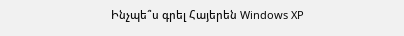Ինչպե՞ս գրել Հայերեն Windows XP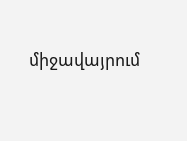միջավայրում